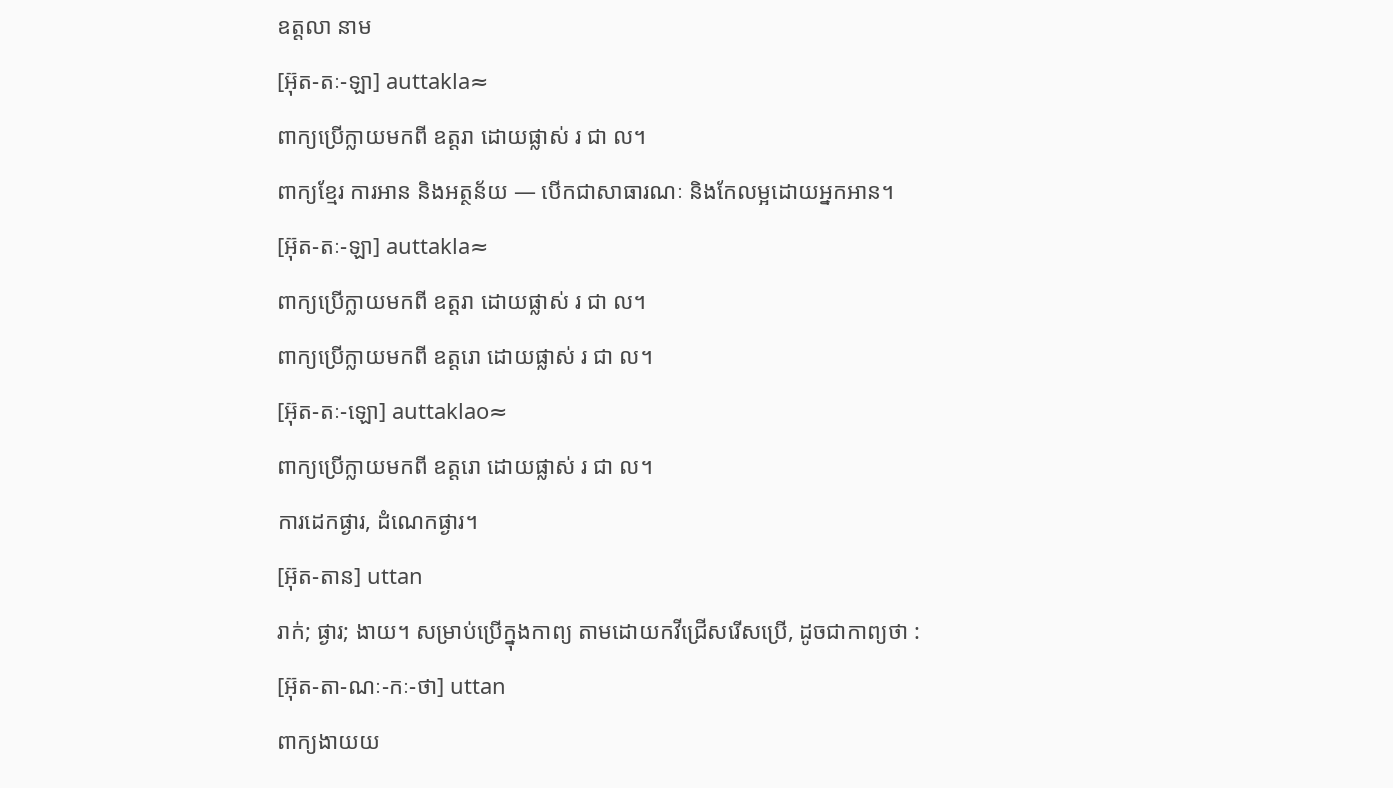ឧត្តលា នាម
[អ៊ុត-តៈ-ឡា] auttakla≈
ពាក្យប្រើក្លាយមកពី ឧត្តរា ដោយផ្លាស់ រ ជា ល។
ពាក្យខ្មែរ ការអាន និងអត្ថន័យ — បើកជាសាធារណៈ និងកែលម្អដោយអ្នកអាន។
[អ៊ុត-តៈ-ឡា] auttakla≈
ពាក្យប្រើក្លាយមកពី ឧត្តរា ដោយផ្លាស់ រ ជា ល។
ពាក្យប្រើក្លាយមកពី ឧត្តរោ ដោយផ្លាស់ រ ជា ល។
[អ៊ុត-តៈ-ឡោ] auttaklao≈
ពាក្យប្រើក្លាយមកពី ឧត្តរោ ដោយផ្លាស់ រ ជា ល។
ការដេកផ្ងារ, ដំណេកផ្ងារ។
[អ៊ុត-តាន] uttan
រាក់; ផ្ងារ; ងាយ។ សម្រាប់ប្រើក្នុងកាព្យ តាមដោយកវីជ្រើសរើសប្រើ, ដូចជាកាព្យថា :
[អ៊ុត-តា-ណៈ-កៈ-ថា] uttan
ពាក្យងាយយ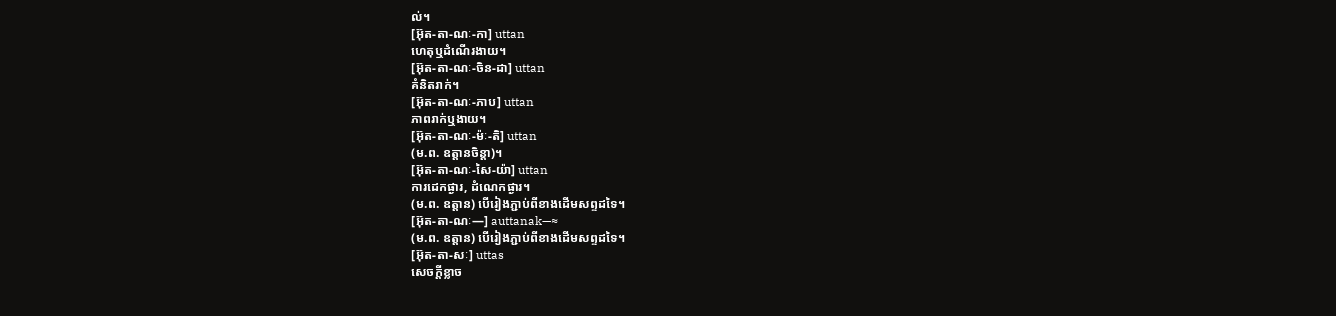ល់។
[អ៊ុត-តា-ណៈ-កា] uttan
ហេតុឬដំណើរងាយ។
[អ៊ុត-តា-ណៈ-ចិន-ដា] uttan
គំនិតរាក់។
[អ៊ុត-តា-ណៈ-ភាប] uttan
ភាពរាក់ឬងាយ។
[អ៊ុត-តា-ណៈ-ម៉ៈ-តិ] uttan
(ម.ព. ឧត្តានចិន្តា)។
[អ៊ុត-តា-ណៈ-សៃ-យ៉ា] uttan
ការដេកផ្ងារ, ដំណេកផ្ងារ។
(ម.ព. ឧត្តាន) បើរៀងភ្ជាប់ពីខាងដើមសព្ទដទៃ។
[អ៊ុត-តា-ណៈ—] auttanak—≈
(ម.ព. ឧត្តាន) បើរៀងភ្ជាប់ពីខាងដើមសព្ទដទៃ។
[អ៊ុត-តា-សៈ] uttas
សេចក្ដីខ្លាច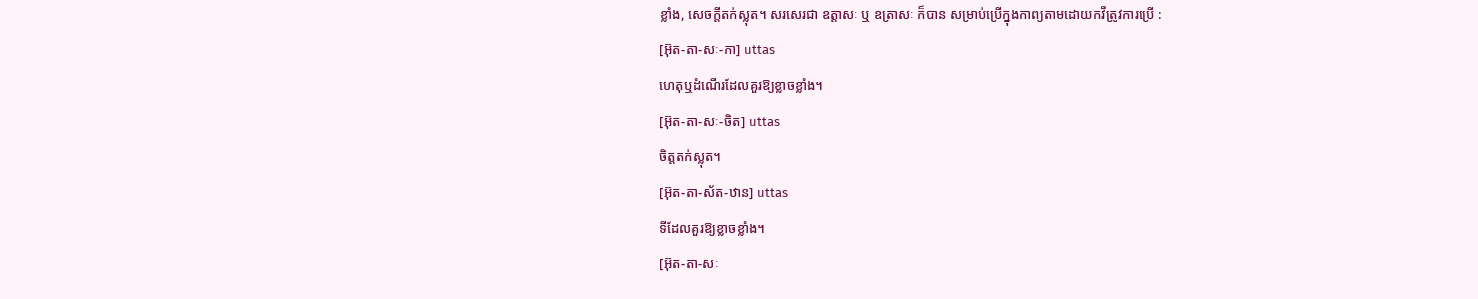ខ្លាំង, សេចក្ដីតក់ស្លុត។ សរសេរជា ឧត្តាសៈ ឬ ឧត្រាសៈ ក៏បាន សម្រាប់ប្រើក្នុងកាព្យតាមដោយកវីត្រូវការប្រើ :
[អ៊ុត-តា-សៈ-កា] uttas
ហេតុឬដំណើរដែលគួរឱ្យខ្លាចខ្លាំង។
[អ៊ុត-តា-សៈ-ចិត] uttas
ចិត្តតក់ស្លុត។
[អ៊ុត-តា-ស័ត-ឋាន] uttas
ទីដែលគួរឱ្យខ្លាចខ្លាំង។
[អ៊ុត-តា-សៈ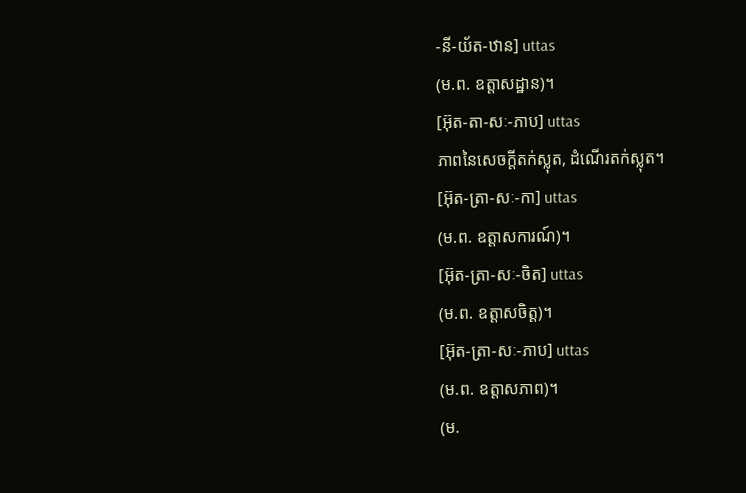-នី-យ័ត-ឋាន] uttas
(ម.ព. ឧត្តាសដ្ឋាន)។
[អ៊ុត-តា-សៈ-ភាប] uttas
ភាពនៃសេចក្ដីតក់ស្លុត, ដំណើរតក់ស្លុត។
[អ៊ុត-ត្រា-សៈ-កា] uttas
(ម.ព. ឧត្តាសការណ៍)។
[អ៊ុត-ត្រា-សៈ-ចិត] uttas
(ម.ព. ឧត្តាសចិត្ត)។
[អ៊ុត-ត្រា-សៈ-ភាប] uttas
(ម.ព. ឧត្តាសភាព)។
(ម.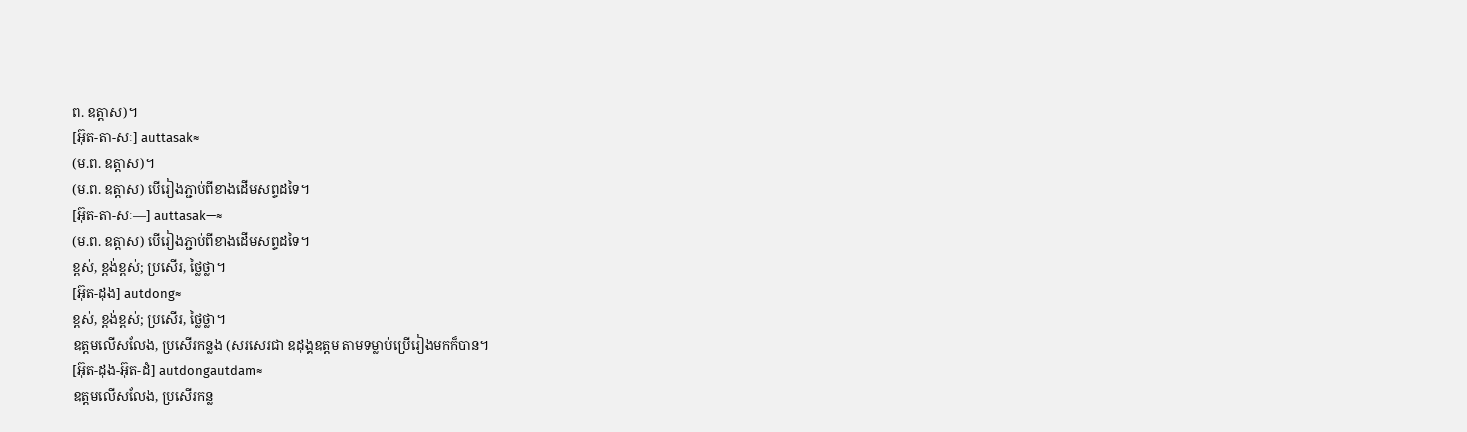ព. ឧត្តាស)។
[អ៊ុត-តា-សៈ] auttasak≈
(ម.ព. ឧត្តាស)។
(ម.ព. ឧត្តាស) បើរៀងភ្ជាប់ពីខាងដើមសព្ទដទៃ។
[អ៊ុត-តា-សៈ—] auttasak—≈
(ម.ព. ឧត្តាស) បើរៀងភ្ជាប់ពីខាងដើមសព្ទដទៃ។
ខ្ពស់, ខ្ពង់ខ្ពស់; ប្រសើរ, ថ្លៃថ្លា។
[អ៊ុត-ដុង] autdong≈
ខ្ពស់, ខ្ពង់ខ្ពស់; ប្រសើរ, ថ្លៃថ្លា។
ឧត្តមលើសលែង, ប្រសើរកន្លង (សរសេរជា ឧដុង្គឧត្តម តាមទម្លាប់ប្រើរៀងមកក៏បាន។
[អ៊ុត-ដុង-អ៊ុត-ដំ] autdongautdam≈
ឧត្តមលើសលែង, ប្រសើរកន្ល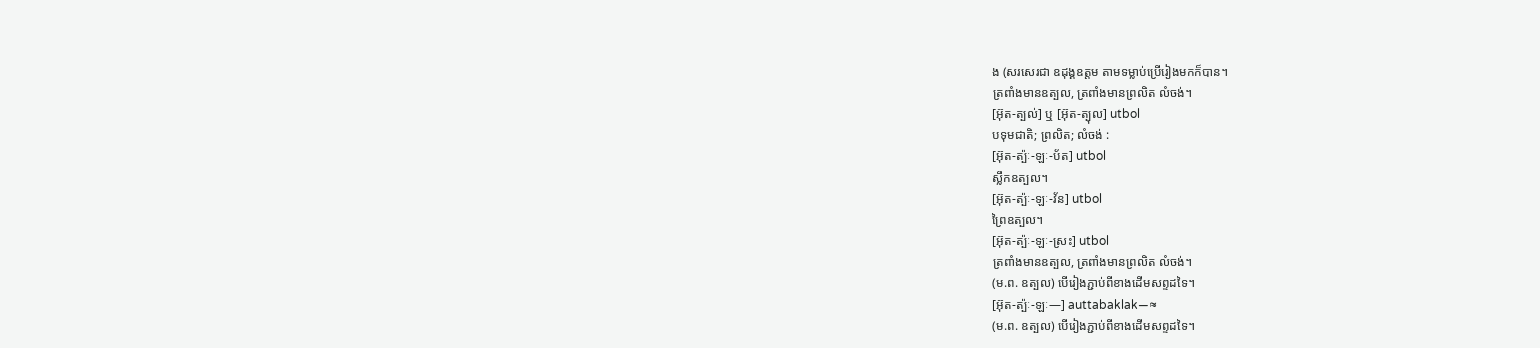ង (សរសេរជា ឧដុង្គឧត្តម តាមទម្លាប់ប្រើរៀងមកក៏បាន។
ត្រពាំងមានឧត្បល, ត្រពាំងមានព្រលិត លំចង់។
[អ៊ុត-ត្បល់] ឬ [អ៊ុត-ត្បុល] utbol
បទុមជាតិ; ព្រលិត; លំចង់ :
[អ៊ុត-ត្ប៉ៈ-ឡៈ-ប័ត] utbol
ស្លឹកឧត្បល។
[អ៊ុត-ត្ប៉ៈ-ឡៈ-វ័ន] utbol
ព្រៃឧត្បល។
[អ៊ុត-ត្ប៉ៈ-ឡៈ-ស្រះ] utbol
ត្រពាំងមានឧត្បល, ត្រពាំងមានព្រលិត លំចង់។
(ម.ព. ឧត្បល) បើរៀងភ្ជាប់ពីខាងដើមសព្ទដទៃ។
[អ៊ុត-ត្ប៉ៈ-ឡៈ—] auttabaklak—≈
(ម.ព. ឧត្បល) បើរៀងភ្ជាប់ពីខាងដើមសព្ទដទៃ។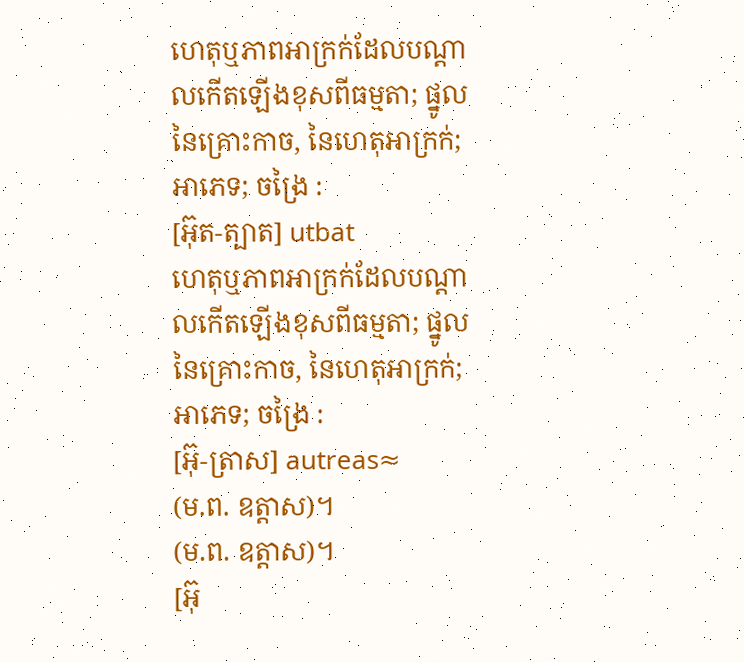ហេតុឬភាពអាក្រក់ដែលបណ្ដាលកើតឡើងខុសពីធម្មតា; ផ្នូលនៃគ្រោះកាច, នៃហេតុអាក្រក់; អាភេទ; ចង្រៃ :
[អ៊ុត-ត្បាត] utbat
ហេតុឬភាពអាក្រក់ដែលបណ្ដាលកើតឡើងខុសពីធម្មតា; ផ្នូលនៃគ្រោះកាច, នៃហេតុអាក្រក់; អាភេទ; ចង្រៃ :
[អ៊ុ-ត្រាស] autreas≈
(ម.ព. ឧត្តាស)។
(ម.ព. ឧត្តាស)។
[អ៊ុ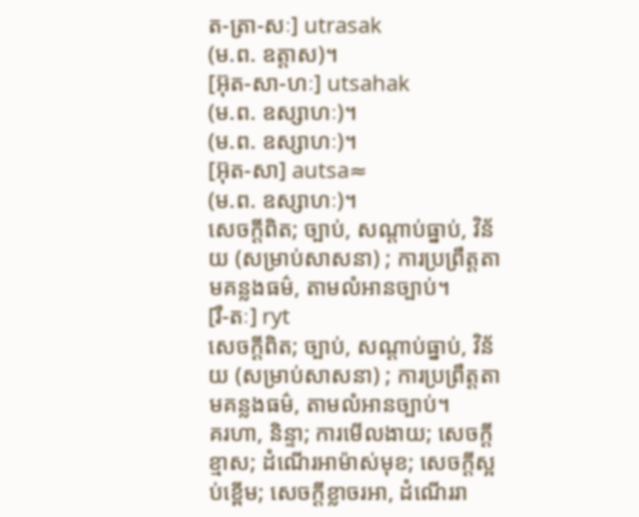ត-ត្រា-សៈ] utrasak
(ម.ព. ឧត្តាស)។
[អ៊ុត-សា-ហៈ] utsahak
(ម.ព. ឧស្សាហៈ)។
(ម.ព. ឧស្សាហៈ)។
[អ៊ុត-សា] autsa≈
(ម.ព. ឧស្សាហៈ)។
សេចក្ដីពិត; ច្បាប់, សណ្ដាប់ធ្នាប់, វិន័យ (សម្រាប់សាសនា) ; ការប្រព្រឹត្តតាមគន្លងធម៌, តាមលំអានច្បាប់។
[រឺ-តៈ] ryt
សេចក្ដីពិត; ច្បាប់, សណ្ដាប់ធ្នាប់, វិន័យ (សម្រាប់សាសនា) ; ការប្រព្រឹត្តតាមគន្លងធម៌, តាមលំអានច្បាប់។
គរហា, និន្ទា; ការមើលងាយ; សេចក្ដីខ្មាស; ដំណើរអាម៉ាស់មុខ; សេចក្ដីស្អប់ខ្ពើម; សេចក្ដីខ្លាចរអា, ដំណើររា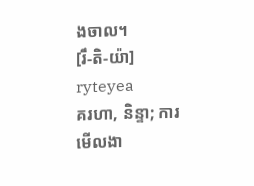ងចាល។
[រឹ-តិ-យ៉ា] ryteyea
គរហា, និន្ទា; ការមើលងា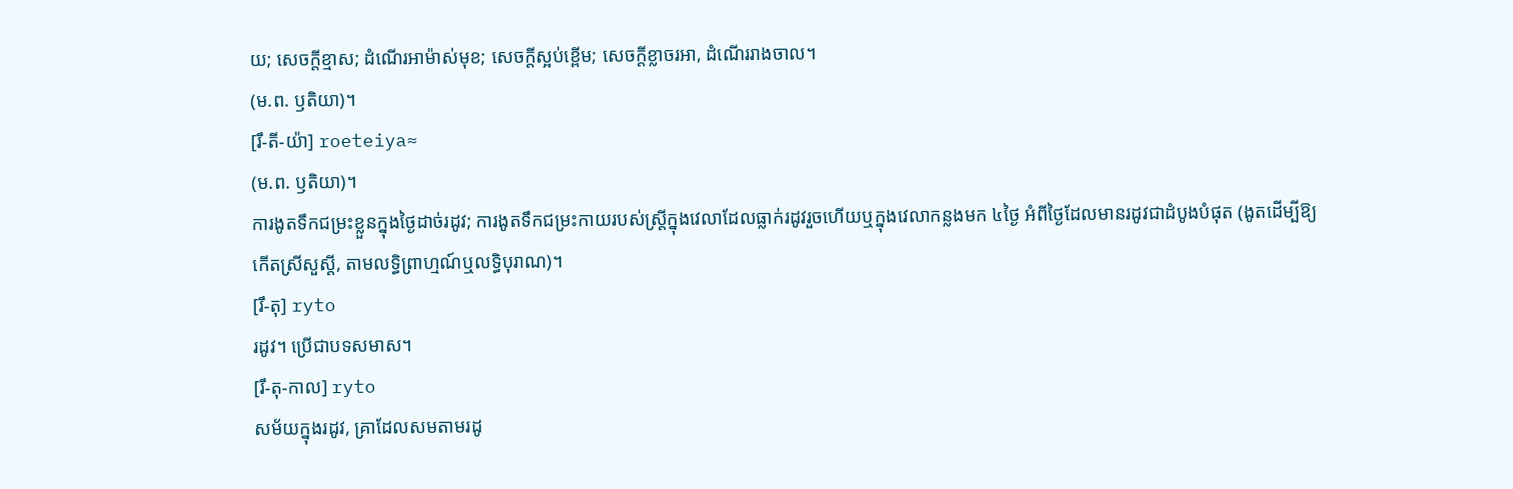យ; សេចក្ដីខ្មាស; ដំណើរអាម៉ាស់មុខ; សេចក្ដីស្អប់ខ្ពើម; សេចក្ដីខ្លាចរអា, ដំណើររាងចាល។
(ម.ព. ឫតិយា)។
[រឹ-តី-យ៉ា] roeteiya≈
(ម.ព. ឫតិយា)។
ការងូតទឹកជម្រះខ្លួនក្នុងថ្ងៃដាច់រដូវ; ការងូតទឹកជម្រះកាយរបស់ស្ត្រីក្នុងវេលាដែលធ្លាក់រដូវរួចហើយឬក្នុងវេលាកន្លងមក ៤ថ្ងៃ អំពីថ្ងៃដែលមានរដូវជាដំបូងបំផុត (ងូតដើម្បីឱ្យកើតស្រីសួស្ដី, តាមលទ្ធិព្រាហ្មណ៍ឬលទ្ធិបុរាណ)។
[រឹ-តុ] ryto
រដូវ។ ប្រើជាបទសមាស។
[រឹ-តុ-កាល] ryto
សម័យក្នុងរដូវ, គ្រាដែលសមតាមរដូ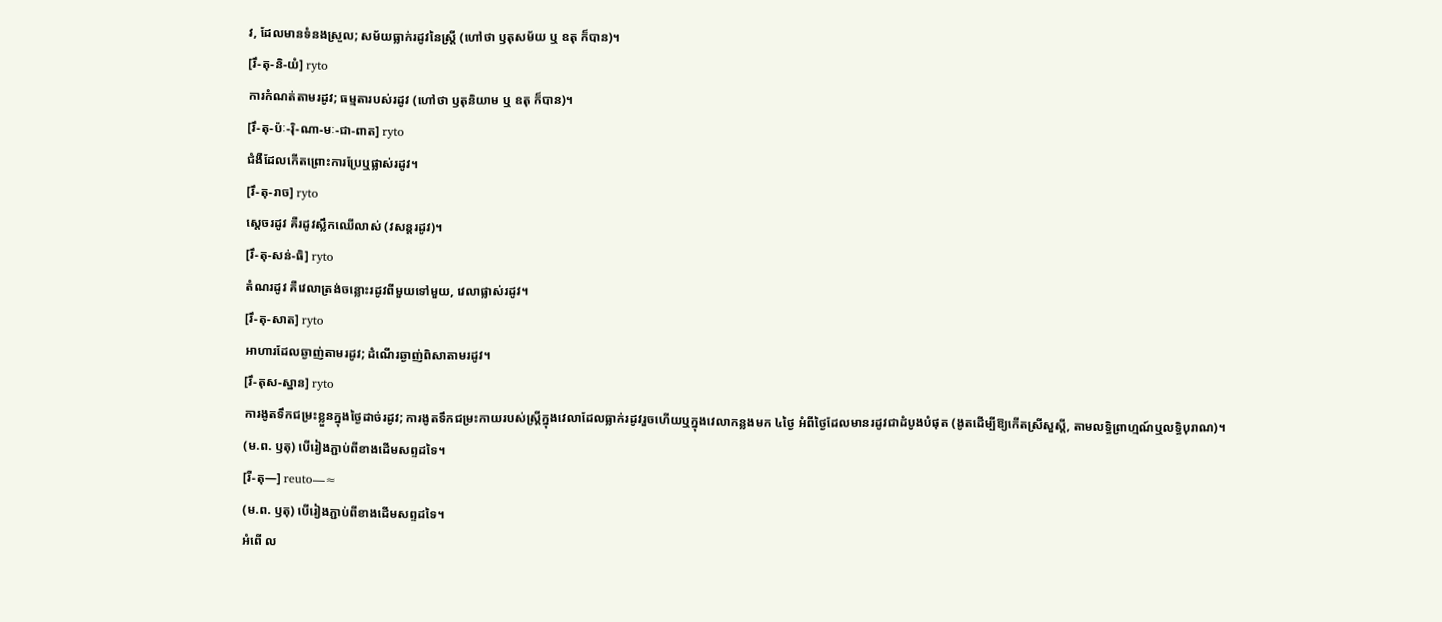វ, ដែលមានទំនងស្រួល; សម័យធ្លាក់រដូវនៃស្ត្រី (ហៅថា ឫតុសម័យ ឬ ឧតុ ក៏បាន)។
[រឹ-តុ-និ-យំ] ryto
ការកំណត់តាមរដូវ; ធម្មតារបស់រដូវ (ហៅថា ឫតុនិយាម ឬ ឧតុ ក៏បាន)។
[រឹ-តុ-ប៉ៈ-រ៉ិ-ណា-មៈ-ជា-ពាត] ryto
ជំងឺដែលកើតព្រោះការប្រែឬផ្លាស់រដូវ។
[រឹ-តុ-រាច] ryto
ស្ដេចរដូវ គឺរដូវស្លឹកឈើលាស់ (វសន្តរដូវ)។
[រឹ-តុ-សន់-ធិ] ryto
តំណរដូវ គឺវេលាត្រង់ចន្លោះរដូវពីមួយទៅមួយ, វេលាផ្លាស់រដូវ។
[រឹ-តុ-សាត] ryto
អាហារដែលឆ្ងាញ់តាមរដូវ; ដំណើរឆ្ងាញ់ពិសាតាមរដូវ។
[រឹ-តុស-ស្នាន] ryto
ការងូតទឹកជម្រះខ្លួនក្នុងថ្ងៃដាច់រដូវ; ការងូតទឹកជម្រះកាយរបស់ស្ត្រីក្នុងវេលាដែលធ្លាក់រដូវរួចហើយឬក្នុងវេលាកន្លងមក ៤ថ្ងៃ អំពីថ្ងៃដែលមានរដូវជាដំបូងបំផុត (ងូតដើម្បីឱ្យកើតស្រីសួស្ដី, តាមលទ្ធិព្រាហ្មណ៍ឬលទ្ធិបុរាណ)។
(ម.ព. ឫតុ) បើរៀងភ្ជាប់ពីខាងដើមសព្ទដទៃ។
[រឺ-តុ—] reuto—≈
(ម.ព. ឫតុ) បើរៀងភ្ជាប់ពីខាងដើមសព្ទដទៃ។
អំពើ ល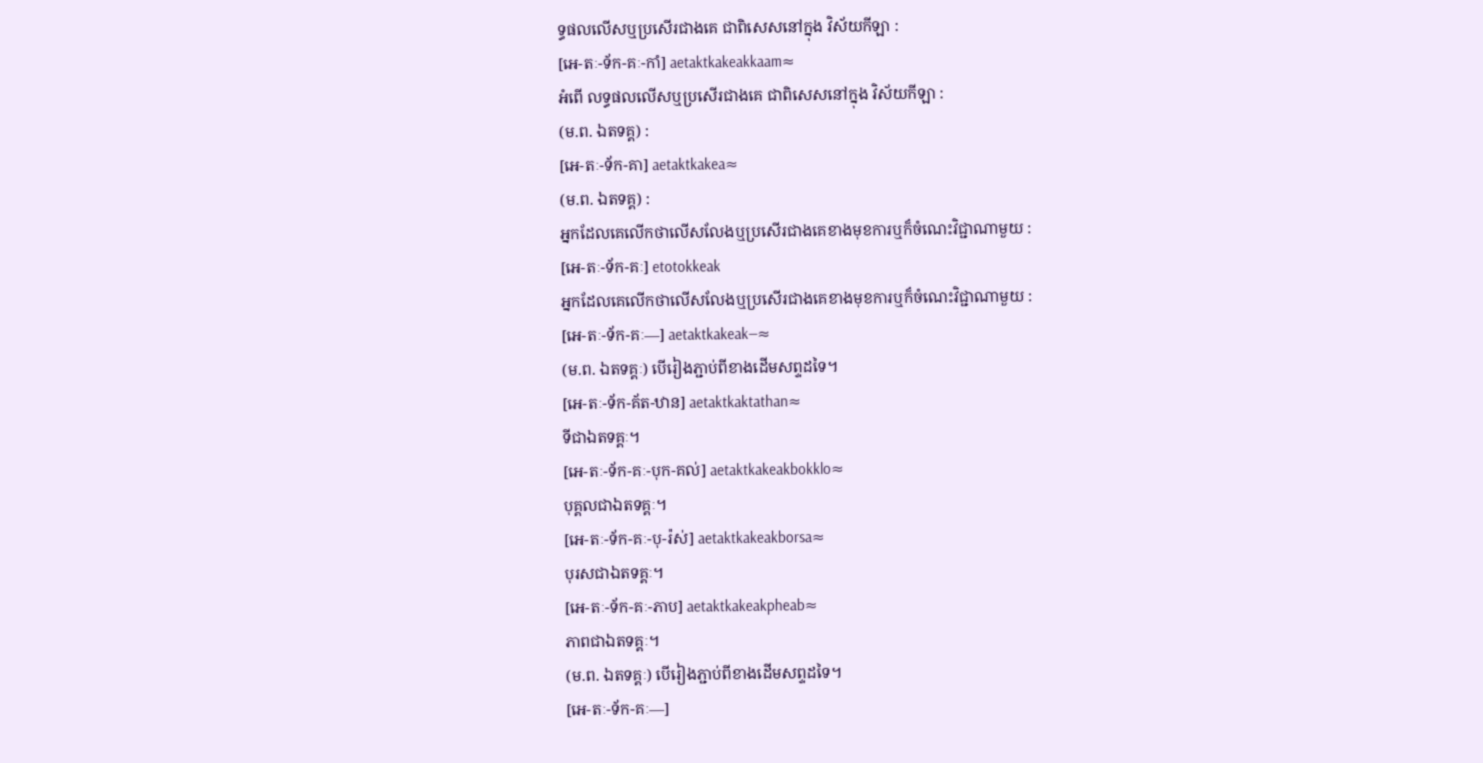ទ្ធផលលើសឬប្រសើរជាងគេ ជាពិសេសនៅក្នុង វិស័យកីឡា :
[អេ-តៈ-ទ័ក-គៈ-កាំ] aetaktkakeakkaam≈
អំពើ លទ្ធផលលើសឬប្រសើរជាងគេ ជាពិសេសនៅក្នុង វិស័យកីឡា :
(ម.ព. ឯតទគ្គ) :
[អេ-តៈ-ទ័ក-គា] aetaktkakea≈
(ម.ព. ឯតទគ្គ) :
អ្នកដែលគេលើកថាលើសលែងឬប្រសើរជាងគេខាងមុខការឬក៏ចំណេះវិជ្ជាណាមួយ :
[អេ-តៈ-ទ័ក-គៈ] etotokkeak
អ្នកដែលគេលើកថាលើសលែងឬប្រសើរជាងគេខាងមុខការឬក៏ចំណេះវិជ្ជាណាមួយ :
[អេ-តៈ-ទ័ក-គៈ—] aetaktkakeak—≈
(ម.ព. ឯតទគ្គៈ) បើរៀងភ្ជាប់ពីខាងដើមសព្ទដទៃ។
[អេ-តៈ-ទ័ក-គ័ត-ឋាន] aetaktkaktathan≈
ទីជាឯតទគ្គៈ។
[អេ-តៈ-ទ័ក-គៈ-បុក-គល់] aetaktkakeakbokklo≈
បុគ្គលជាឯតទគ្គៈ។
[អេ-តៈ-ទ័ក-គៈ-បុ-រ៉ស់] aetaktkakeakborsa≈
បុរសជាឯតទគ្គៈ។
[អេ-តៈ-ទ័ក-គៈ-ភាប] aetaktkakeakpheab≈
ភាពជាឯតទគ្គៈ។
(ម.ព. ឯតទគ្គៈ) បើរៀងភ្ជាប់ពីខាងដើមសព្ទដទៃ។
[អេ-តៈ-ទ័ក-គៈ—]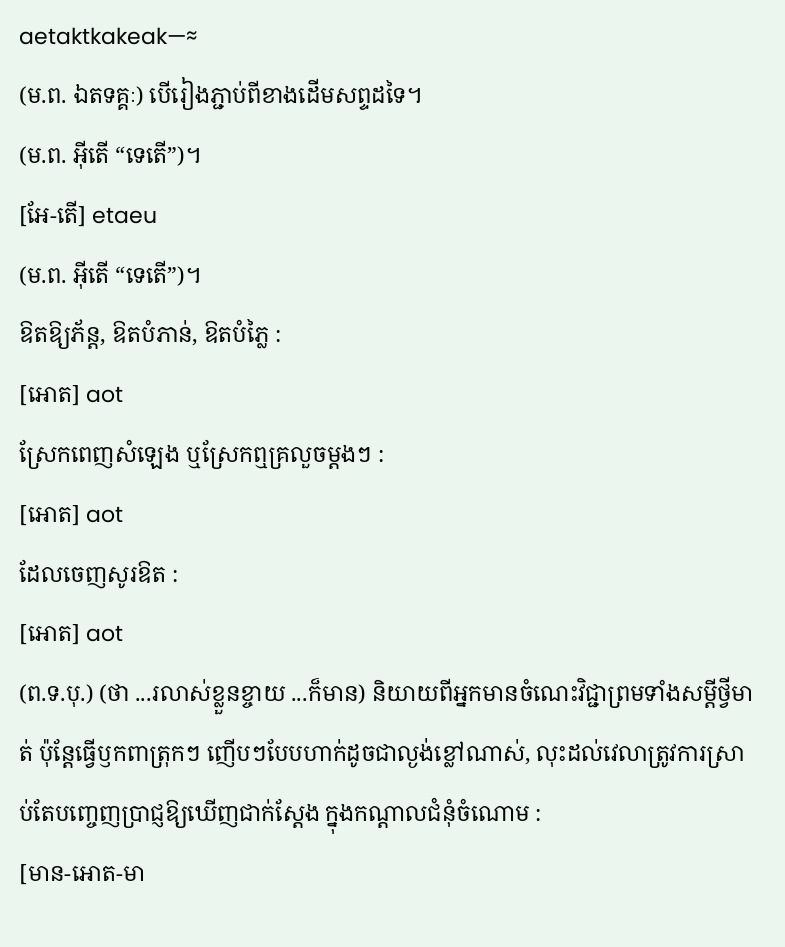aetaktkakeak—≈
(ម.ព. ឯតទគ្គៈ) បើរៀងភ្ជាប់ពីខាងដើមសព្ទដទៃ។
(ម.ព. អ៊ីតើ “ទេតើ”)។
[អែ-តើ] etaeu
(ម.ព. អ៊ីតើ “ទេតើ”)។
ឱតឱ្យភ័ន្ត, ឱតបំភាន់, ឱតបំភ្លៃ :
[អោត] aot
ស្រែកពេញសំឡេង ឬស្រែកឮគ្រលួចម្ដងៗ :
[អោត] aot
ដែលចេញសូរឱត :
[អោត] aot
(ព.ទ.បុ.) (ថា ...រលាស់ខ្លួនខ្ចាយ ...ក៏មាន) និយាយពីអ្នកមានចំណេះវិជ្ជាព្រមទាំងសម្ដីថ្វីមាត់ ប៉ុន្តែធ្វើឫកពាត្រុកៗ ញើបៗបែបហាក់ដូចជាល្ងង់ខ្លៅណាស់, លុះដល់វេលាត្រូវការស្រាប់តែបញ្ចេញប្រាជ្ញឱ្យឃើញជាក់ស្តែង ក្នុងកណ្ដាលជំនុំចំណោម :
[មាន-អោត-មា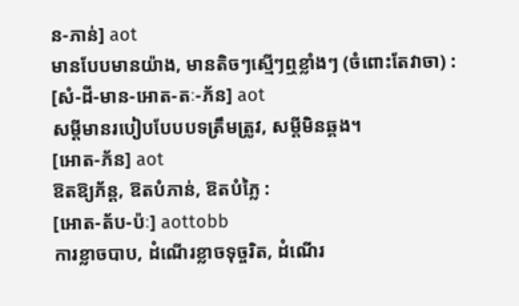ន-ភាន់] aot
មានបែបមានយ៉ាង, មានតិចៗស្មើៗឮខ្លាំងៗ (ចំពោះតែវាចា) :
[សំ-ដី-មាន-អោត-តៈ-ភ័ន] aot
សម្ដីមានរបៀបបែបបទត្រឹមត្រូវ, សម្ដីមិនឆ្គង។
[អោត-ភ័ន] aot
ឱតឱ្យភ័ន្ត, ឱតបំភាន់, ឱតបំភ្លៃ :
[អោត-ត័ប-ប៉ៈ] aottobb
ការខ្លាចបាប, ដំណើរខ្លាចទុច្ចរិត, ដំណើរ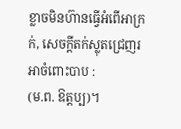ខ្លាចមិនហ៊ានធ្វើអំពើអាក្រក់, សេចក្ដីតក់ស្លុតជ្រេញរអាចំពោះបាប :
(ម.ព. ឱត្តប្ប)។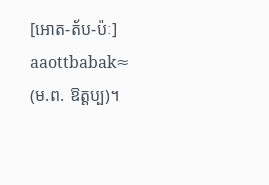[អោត-ត័ប-ប៉ៈ] aaottbabak≈
(ម.ព. ឱត្តប្ប)។